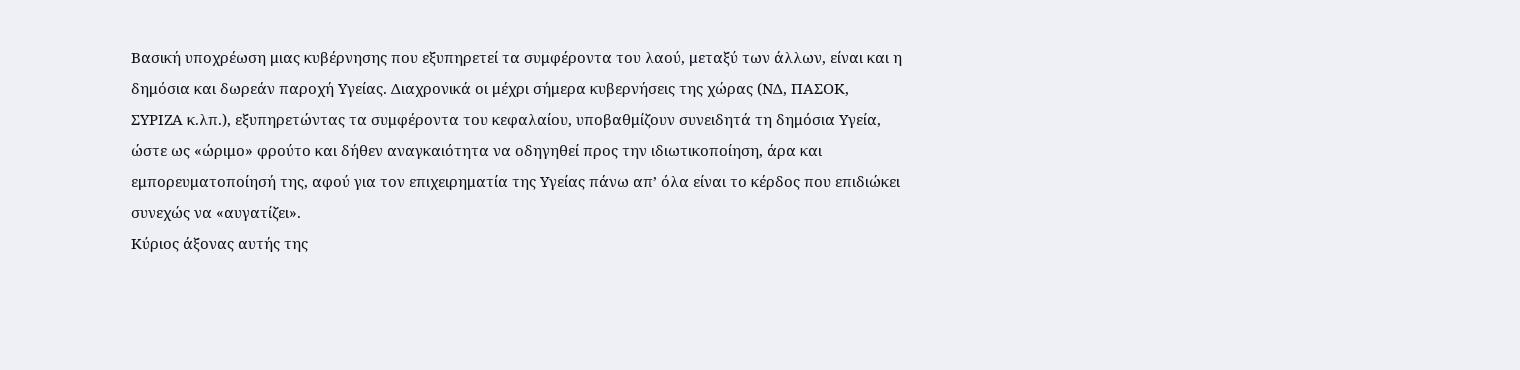Βασική υποχρέωση μιας κυβέρνησης που εξυπηρετεί τα συμφέροντα του λαού, μεταξύ των άλλων, είναι και η δημόσια και δωρεάν παροχή Υγείας. Διαχρονικά οι μέχρι σήμερα κυβερνήσεις της χώρας (ΝΔ, ΠΑΣΟΚ, ΣΥΡΙΖΑ κ.λπ.), εξυπηρετώντας τα συμφέροντα του κεφαλαίου, υποβαθμίζουν συνειδητά τη δημόσια Υγεία, ώστε ως «ώριμο» φρούτο και δήθεν αναγκαιότητα να οδηγηθεί προς την ιδιωτικοποίηση, άρα και εμπορευματοποίησή της, αφού για τον επιχειρηματία της Υγείας πάνω απ’ όλα είναι το κέρδος που επιδιώκει συνεχώς να «αυγατίζει».
Κύριος άξονας αυτής της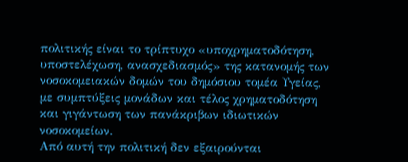πολιτικής είναι το τρίπτυχο «υποχρηματοδότηση, υποστελέχωση, ανασχεδιασμός» της κατανομής των νοσοκομειακών δομών του δημόσιου τομέα Υγείας, με συμπτύξεις μονάδων και τέλος χρηματοδότηση και γιγάντωση των πανάκριβων ιδιωτικών νοσοκομείων.
Από αυτή την πολιτική δεν εξαιρούνται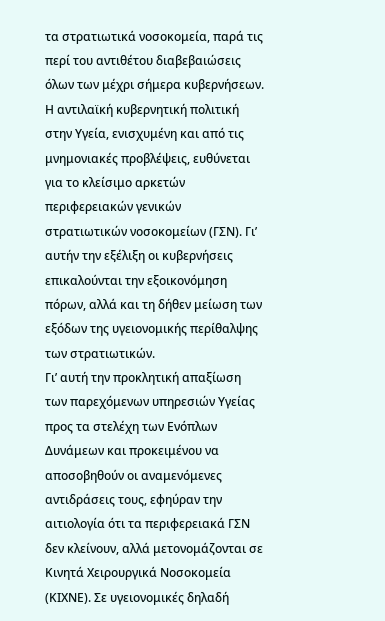τα στρατιωτικά νοσοκομεία, παρά τις περί του αντιθέτου διαβεβαιώσεις όλων των μέχρι σήμερα κυβερνήσεων.
Η αντιλαϊκή κυβερνητική πολιτική στην Υγεία, ενισχυμένη και από τις μνημονιακές προβλέψεις, ευθύνεται για το κλείσιμο αρκετών περιφερειακών γενικών στρατιωτικών νοσοκομείων (ΓΣΝ). Γι’ αυτήν την εξέλιξη οι κυβερνήσεις επικαλούνται την εξοικονόμηση πόρων, αλλά και τη δήθεν μείωση των εξόδων της υγειονομικής περίθαλψης των στρατιωτικών.
Γι’ αυτή την προκλητική απαξίωση των παρεχόμενων υπηρεσιών Υγείας προς τα στελέχη των Ενόπλων Δυνάμεων και προκειμένου να αποσοβηθούν οι αναμενόμενες αντιδράσεις τους, εφηύραν την αιτιολογία ότι τα περιφερειακά ΓΣΝ δεν κλείνουν, αλλά μετονομάζονται σε Κινητά Χειρουργικά Νοσοκομεία (ΚΙΧΝΕ). Σε υγειονομικές δηλαδή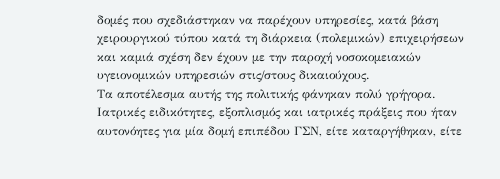δομές που σχεδιάστηκαν να παρέχουν υπηρεσίες, κατά βάση χειρουργικού τύπου κατά τη διάρκεια (πολεμικών) επιχειρήσεων και καμιά σχέση δεν έχουν με την παροχή νοσοκομειακών υγειονομικών υπηρεσιών στις/στους δικαιούχους.
Τα αποτέλεσμα αυτής της πολιτικής φάνηκαν πολύ γρήγορα. Ιατρικές ειδικότητες, εξοπλισμός και ιατρικές πράξεις που ήταν αυτονόητες για μία δομή επιπέδου ΓΣΝ, είτε καταργήθηκαν, είτε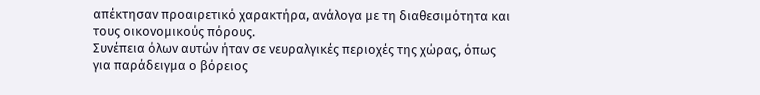απέκτησαν προαιρετικό χαρακτήρα, ανάλογα με τη διαθεσιμότητα και τους οικονομικούς πόρους.
Συνέπεια όλων αυτών ήταν σε νευραλγικές περιοχές της χώρας, όπως για παράδειγμα ο βόρειος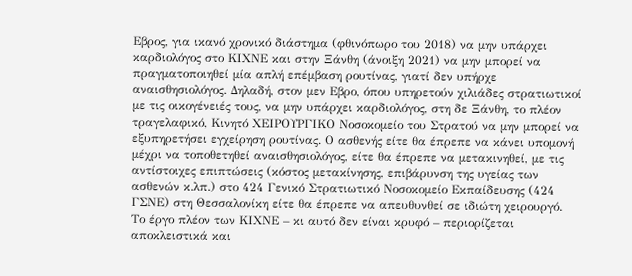Εβρος, για ικανό χρονικό διάστημα (φθινόπωρο του 2018) να μην υπάρχει καρδιολόγος στο ΚΙΧΝΕ και στην Ξάνθη (άνοιξη 2021) να μην μπορεί να πραγματοποιηθεί μία απλή επέμβαση ρουτίνας, γιατί δεν υπήρχε αναισθησιολόγος. Δηλαδή, στον μεν Εβρο, όπου υπηρετούν χιλιάδες στρατιωτικοί με τις οικογένειές τους, να μην υπάρχει καρδιολόγος, στη δε Ξάνθη, το πλέον τραγελαφικό, Κινητό ΧΕΙΡΟΥΡΓΙΚΟ Νοσοκομείο του Στρατού να μην μπορεί να εξυπηρετήσει εγχείρηση ρουτίνας. Ο ασθενής είτε θα έπρεπε να κάνει υπομονή μέχρι να τοποθετηθεί αναισθησιολόγος, είτε θα έπρεπε να μετακινηθεί, με τις αντίστοιχες επιπτώσεις (κόστος μετακίνησης, επιβάρυνση της υγείας των ασθενών κ.λπ.) στο 424 Γενικό Στρατιωτικό Νοσοκομείο Εκπαίδευσης (424 ΓΣΝΕ) στη Θεσσαλονίκη είτε θα έπρεπε να απευθυνθεί σε ιδιώτη χειρουργό.
Το έργο πλέον των ΚΙΧΝΕ – κι αυτό δεν είναι κρυφό – περιορίζεται αποκλειστικά και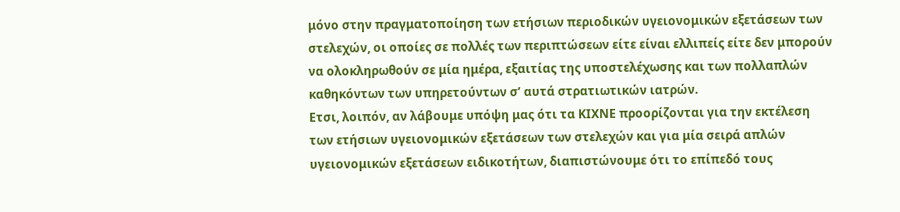μόνο στην πραγματοποίηση των ετήσιων περιοδικών υγειονομικών εξετάσεων των στελεχών, οι οποίες σε πολλές των περιπτώσεων είτε είναι ελλιπείς είτε δεν μπορούν να ολοκληρωθούν σε μία ημέρα, εξαιτίας της υποστελέχωσης και των πολλαπλών καθηκόντων των υπηρετούντων σ’ αυτά στρατιωτικών ιατρών.
Ετσι, λοιπόν, αν λάβουμε υπόψη μας ότι τα ΚΙΧΝΕ προορίζονται για την εκτέλεση των ετήσιων υγειονομικών εξετάσεων των στελεχών και για μία σειρά απλών υγειονομικών εξετάσεων ειδικοτήτων, διαπιστώνουμε ότι το επίπεδό τους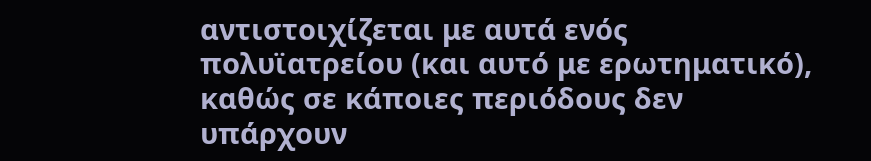αντιστοιχίζεται με αυτά ενός πολυϊατρείου (και αυτό με ερωτηματικό), καθώς σε κάποιες περιόδους δεν υπάρχουν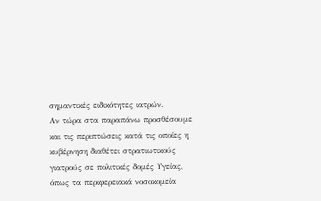σημαντικές ειδικότητες ιατρών.
Αν τώρα στα παραπάνω προσθέσουμε και τις περιπτώσεις κατά τις οποίες η κυβέρνηση διαθέτει στρατιωτικούς γιατρούς σε πολιτικές δομές Υγείας, όπως τα περιφερειακά νοσοκομεία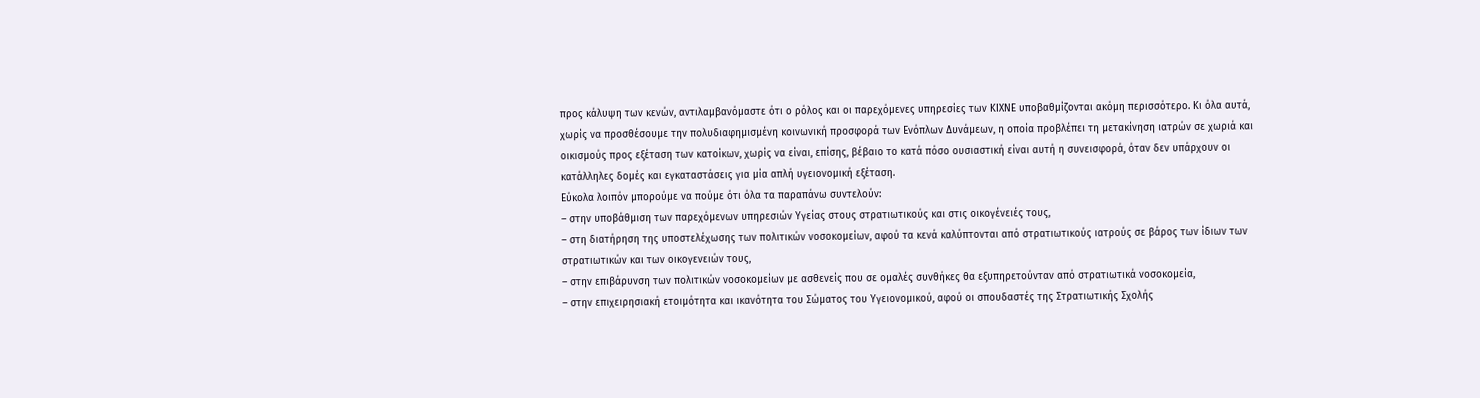προς κάλυψη των κενών, αντιλαμβανόμαστε ότι ο ρόλος και οι παρεχόμενες υπηρεσίες των ΚΙΧΝΕ υποβαθμίζονται ακόμη περισσότερο. Κι όλα αυτά, χωρίς να προσθέσουμε την πολυδιαφημισμένη κοινωνική προσφορά των Ενόπλων Δυνάμεων, η οποία προβλέπει τη μετακίνηση ιατρών σε χωριά και οικισμούς προς εξέταση των κατοίκων, χωρίς να είναι, επίσης, βέβαιο το κατά πόσο ουσιαστική είναι αυτή η συνεισφορά, όταν δεν υπάρχουν οι κατάλληλες δομές και εγκαταστάσεις για μία απλή υγειονομική εξέταση.
Εύκολα λοιπόν μπορούμε να πούμε ότι όλα τα παραπάνω συντελούν:
– στην υποβάθμιση των παρεχόμενων υπηρεσιών Υγείας στους στρατιωτικούς και στις οικογένειές τους,
– στη διατήρηση της υποστελέχωσης των πολιτικών νοσοκομείων, αφού τα κενά καλύπτονται από στρατιωτικούς ιατρούς σε βάρος των ίδιων των στρατιωτικών και των οικογενειών τους,
– στην επιβάρυνση των πολιτικών νοσοκομείων με ασθενείς που σε ομαλές συνθήκες θα εξυπηρετούνταν από στρατιωτικά νοσοκομεία,
– στην επιχειρησιακή ετοιμότητα και ικανότητα του Σώματος του Υγειονομικού, αφού οι σπουδαστές της Στρατιωτικής Σχολής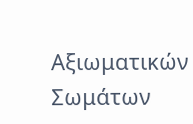Αξιωματικών Σωμάτων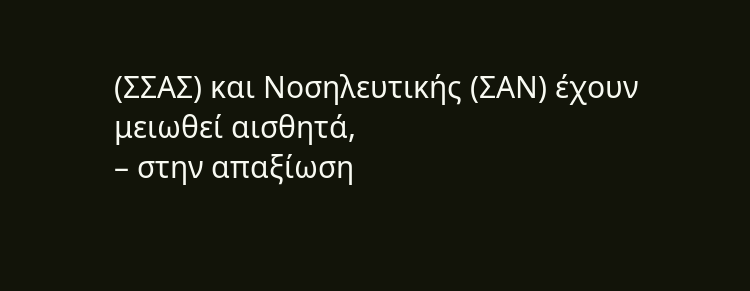(ΣΣΑΣ) και Νοσηλευτικής (ΣΑΝ) έχουν μειωθεί αισθητά,
– στην απαξίωση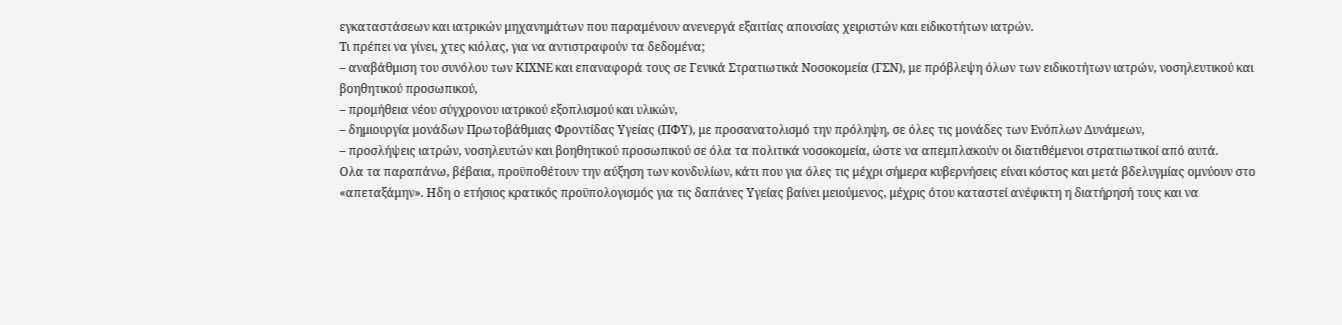εγκαταστάσεων και ιατρικών μηχανημάτων που παραμένουν ανενεργά εξαιτίας απουσίας χειριστών και ειδικοτήτων ιατρών.
Τι πρέπει να γίνει, χτες κιόλας, για να αντιστραφούν τα δεδομένα;
– αναβάθμιση του συνόλου των ΚΙΧΝΕ και επαναφορά τους σε Γενικά Στρατιωτικά Νοσοκομεία (ΓΣΝ), με πρόβλεψη όλων των ειδικοτήτων ιατρών, νοσηλευτικού και βοηθητικού προσωπικού,
– προμήθεια νέου σύγχρονου ιατρικού εξοπλισμού και υλικών,
– δημιουργία μονάδων Πρωτοβάθμιας Φροντίδας Υγείας (ΠΦΥ), με προσανατολισμό την πρόληψη, σε όλες τις μονάδες των Ενόπλων Δυνάμεων,
– προσλήψεις ιατρών, νοσηλευτών και βοηθητικού προσωπικού σε όλα τα πολιτικά νοσοκομεία, ώστε να απεμπλακούν οι διατιθέμενοι στρατιωτικοί από αυτά.
Ολα τα παραπάνω, βέβαια, προϋποθέτουν την αύξηση των κονδυλίων, κάτι που για όλες τις μέχρι σήμερα κυβερνήσεις είναι κόστος και μετά βδελυγμίας ομνύουν στο «απεταξάμην». Ηδη ο ετήσιος κρατικός προϋπολογισμός για τις δαπάνες Υγείας βαίνει μειούμενος, μέχρις ότου καταστεί ανέφικτη η διατήρησή τους και να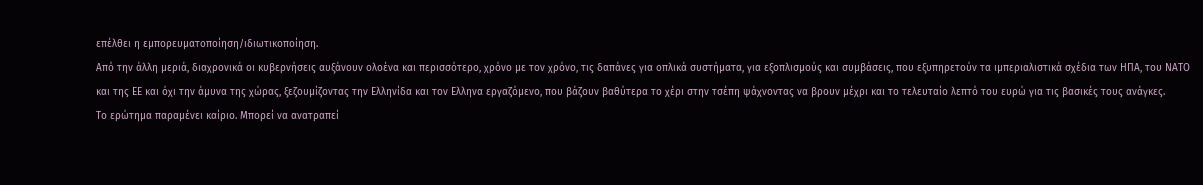επέλθει η εμπορευματοποίηση/ιδιωτικοποίηση.
Από την άλλη μεριά, διαχρονικά οι κυβερνήσεις αυξάνουν ολοένα και περισσότερο, χρόνο με τον χρόνο, τις δαπάνες για οπλικά συστήματα, για εξοπλισμούς και συμβάσεις, που εξυπηρετούν τα ιμπεριαλιστικά σχέδια των ΗΠΑ, του ΝΑΤΟ και της ΕΕ και όχι την άμυνα της χώρας, ξεζουμίζοντας την Ελληνίδα και τον Ελληνα εργαζόμενο, που βάζουν βαθύτερα το χέρι στην τσέπη ψάχνοντας να βρουν μέχρι και το τελευταίο λεπτό του ευρώ για τις βασικές τους ανάγκες.
Το ερώτημα παραμένει καίριο. Μπορεί να ανατραπεί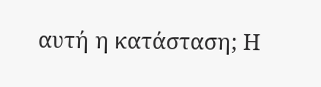αυτή η κατάσταση; Η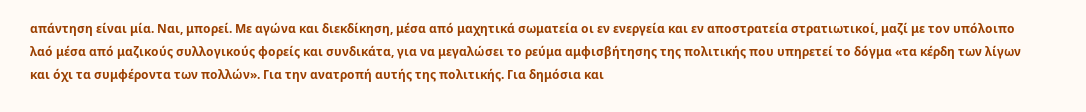απάντηση είναι μία. Ναι, μπορεί. Με αγώνα και διεκδίκηση, μέσα από μαχητικά σωματεία οι εν ενεργεία και εν αποστρατεία στρατιωτικοί, μαζί με τον υπόλοιπο λαό μέσα από μαζικούς συλλογικούς φορείς και συνδικάτα, για να μεγαλώσει το ρεύμα αμφισβήτησης της πολιτικής που υπηρετεί το δόγμα «τα κέρδη των λίγων και όχι τα συμφέροντα των πολλών». Για την ανατροπή αυτής της πολιτικής. Για δημόσια και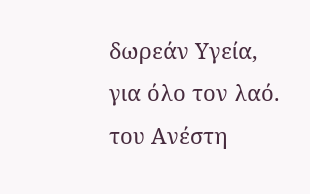δωρεάν Υγεία, για όλο τον λαό.
του Ανέστη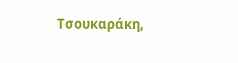Τσουκαράκη,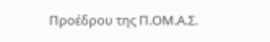Προέδρου της Π.ΟΜ.Α.Σ.